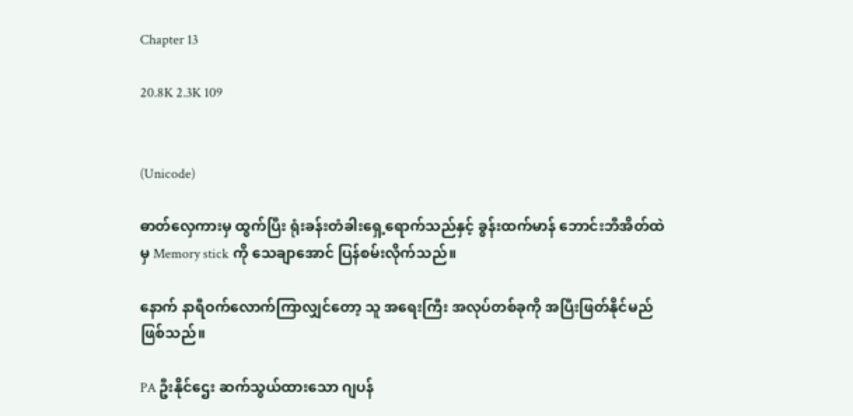Chapter 13

20.8K 2.3K 109


(Unicode)

ဓာတ်လှေကားမှ ထွက်ပြီး ရုံးခန်းတံခါးရှေ့ရောက်သည်နှင့် ခွန်းထက်မာန် ဘောင်းဘီအိတ်ထဲမှ Memory stick ကို သေချာအောင် ပြန်စမ်းလိုက်သည်။

နောက် နာရီဝက်လောက်ကြာလျှင်တော့ သူ အရေးကြီး အလုပ်တစ်ခုကို အပြီးဖြတ်နိုင်မည် ဖြစ်သည်။

PA ဦးနိုင်ဌေး ဆက်သွယ်ထားသော ဂျပန်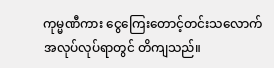ကုမ္မဏီကား ငွေကြေးတောင့်တင်းသလောက် အလုပ်လုပ်ရာတွင် တိကျသည်။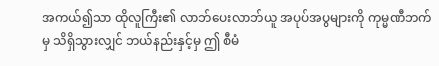အကယ်၍သာ ထိုလူကြီး၏ လာဘ်ပေးလာဘ်ယူ အပုပ်အပွများကို ကုမ္မဏီဘက်မှ သိရှိသွားလျှင် ဘယ်နည်းနှင့်မှ ဤ စီမံ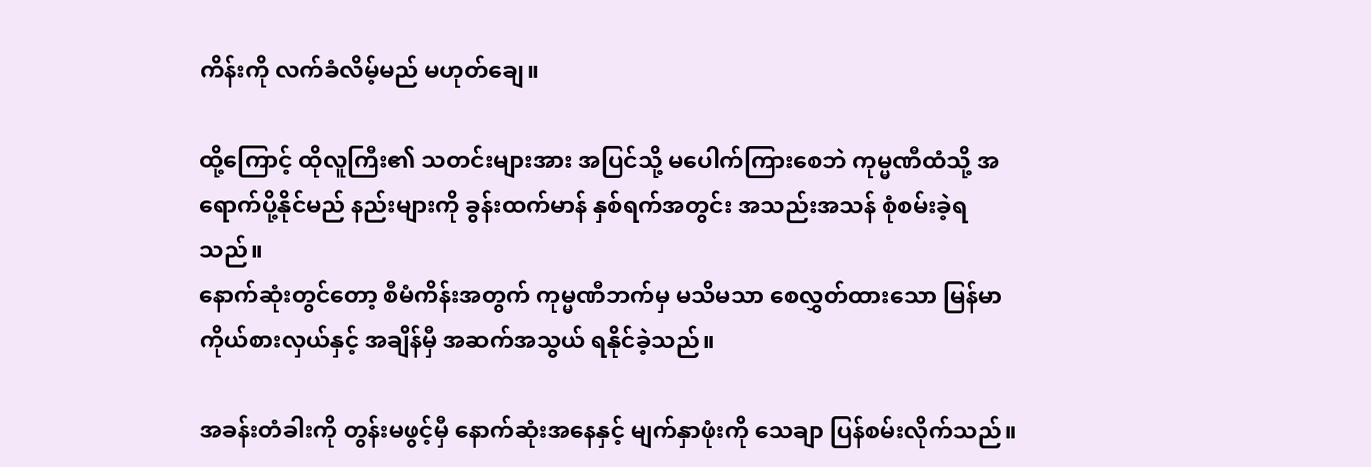ကိန်းကို လက်ခံလိမ့်မည် မဟုတ်ချေ။

ထို့ကြောင့် ထိုလူကြီး၏ သတင်းများအား အပြင်သို့ မပေါက်ကြားစေဘဲ ကုမ္မဏီထံသို့ အရောက်ပို့နိုင်မည် နည်းများကို ခွန်းထက်မာန် နှစ်ရက်အတွင်း အသည်းအသန် စုံစမ်းခဲ့ရသည်။
နောက်ဆုံးတွင်တော့ စီမံကိန်းအတွက် ကုမ္မဏီဘက်မှ မသိမသာ စေလွှတ်ထားသော မြန်မာ ကိုယ်စားလှယ်နှင့် အချိန်မှီ အဆက်အသွယ် ရနိုင်ခဲ့သည်။

အခန်းတံခါးကို တွန်းမဖွင့်မှီ နောက်ဆုံးအနေနှင့် မျက်နှာဖုံးကို သေချာ ပြန်စမ်းလိုက်သည်။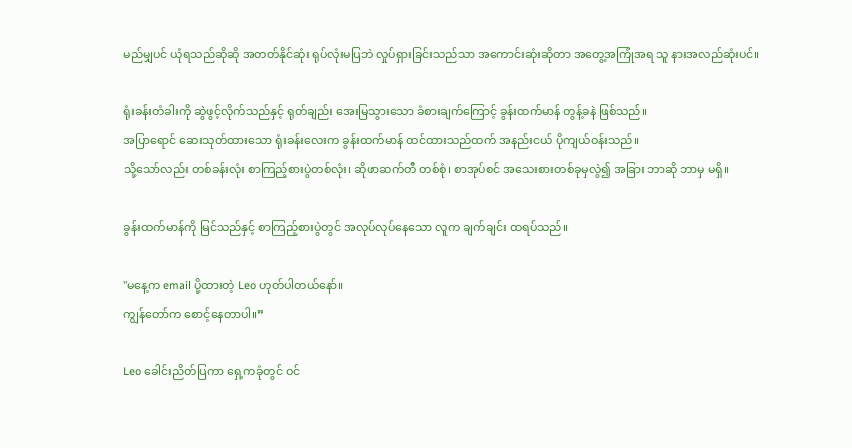မည်မျှပင် ယုံရသည်ဆိုဆို အတတ်နိုင်ဆုံး ရုပ်လုံးမပြဘဲ လှုပ်ရှားခြင်းသည်သာ အကောင်းဆုံးဆိုတာ အတွေ့အကြုံအရ သူ နားအလည်ဆုံးပင်။

ရုံးခန်းတံခါးကို ဆွဲဖွင့်လိုက်သည်နှင့် ရုတ်ချည်း အေးမြသွားသော ခံစားချက်ကြောင့် ခွန်းထက်မာန် တွန့်ခနဲ ဖြစ်သည်။
အပြာရောင် ဆေးသုတ်ထားသော ရုံးခန်းလေးက ခွန်းထက်မာန် ထင်ထားသည်ထက် အနည်းငယ် ပိုကျယ်ဝန်းသည်။
သို့သော်လည်း တစ်ခန်းလုံး စာကြည့်စားပွဲတစ်လုံး၊ ဆိုဖာဆက်တီ တစ်စုံ၊ စာအုပ်စင် အသေးစားတစ်ခုမှလွဲ၍ အခြား ဘာဆို ဘာမှ မရှိ။

ခွန်းထက်မာန်ကို မြင်သည်နှင့် စာကြည့်စားပွဲတွင် အလုပ်လုပ်နေသော လူက ချက်ချင်း ထရပ်သည်။

"မနေ့က email ပို့ထားတဲ့ Leo ဟုတ်ပါတယ်နော်။
ကျွန်တော်က စောင့်နေတာပါ။”

Leo ခေါင်းညိတ်ပြကာ ရှေ့ကခုံတွင် ဝင်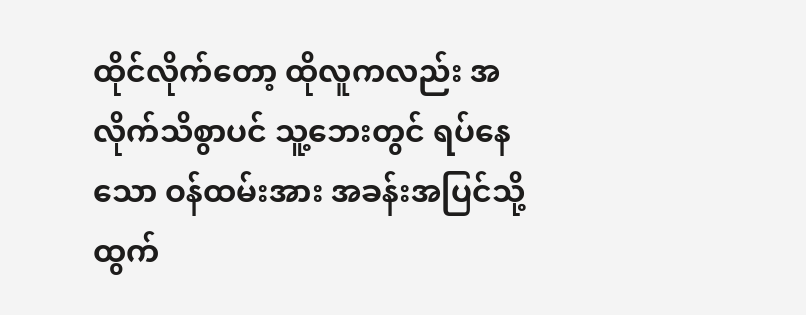ထိုင်လိုက်တော့ ထိုလူကလည်း အလိုက်သိစွာပင် သူ့ဘေးတွင် ရပ်နေသော ဝန်ထမ်းအား အခန်းအပြင်သို့ ထွက်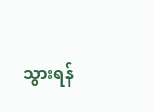သွားရန်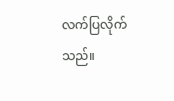လက်ပြလိုက်သည်။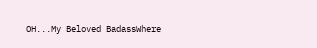OH...My Beloved BadassWhere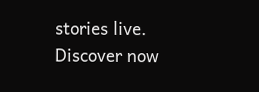stories live. Discover now